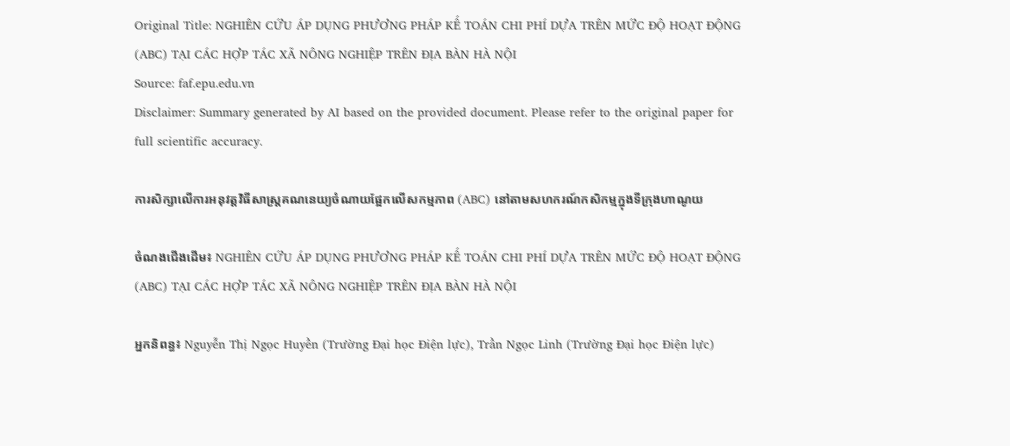Original Title: NGHIÊN CỨU ÁP DỤNG PHƯƠNG PHÁP KẾ TOÁN CHI PHÍ DỰA TRÊN MỨC ĐỘ HOẠT ĐỘNG (ABC) TẠI CÁC HỢP TÁC XÃ NÔNG NGHIỆP TRÊN ĐỊA BÀN HÀ NỘI
Source: faf.epu.edu.vn
Disclaimer: Summary generated by AI based on the provided document. Please refer to the original paper for full scientific accuracy.

ការសិក្សាលើការអនុវត្តវិធីសាស្ត្រគណនេយ្យចំណាយផ្អែកលើសកម្មភាព (ABC) នៅតាមសហករណ៍កសិកម្មក្នុងទីក្រុងហាណូយ

ចំណងជើងដើម៖ NGHIÊN CỨU ÁP DỤNG PHƯƠNG PHÁP KẾ TOÁN CHI PHÍ DỰA TRÊN MỨC ĐỘ HOẠT ĐỘNG (ABC) TẠI CÁC HỢP TÁC XÃ NÔNG NGHIỆP TRÊN ĐỊA BÀN HÀ NỘI

អ្នកនិពន្ធ៖ Nguyễn Thị Ngọc Huyền (Trường Đại học Điện lực), Trần Ngọc Linh (Trường Đại học Điện lực)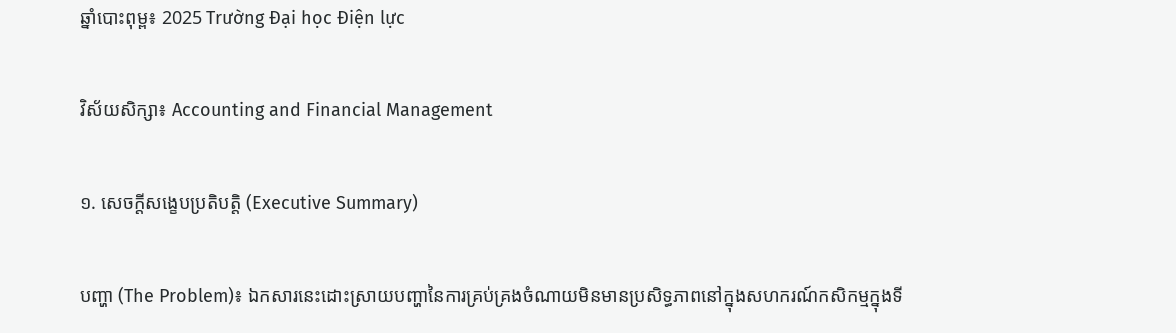ឆ្នាំបោះពុម្ព៖ 2025 Trường Đại học Điện lực

វិស័យសិក្សា៖ Accounting and Financial Management

១. សេចក្តីសង្ខេបប្រតិបត្តិ (Executive Summary)

បញ្ហា (The Problem)៖ ឯកសារនេះដោះស្រាយបញ្ហានៃការគ្រប់គ្រងចំណាយមិនមានប្រសិទ្ធភាពនៅក្នុងសហករណ៍កសិកម្មក្នុងទី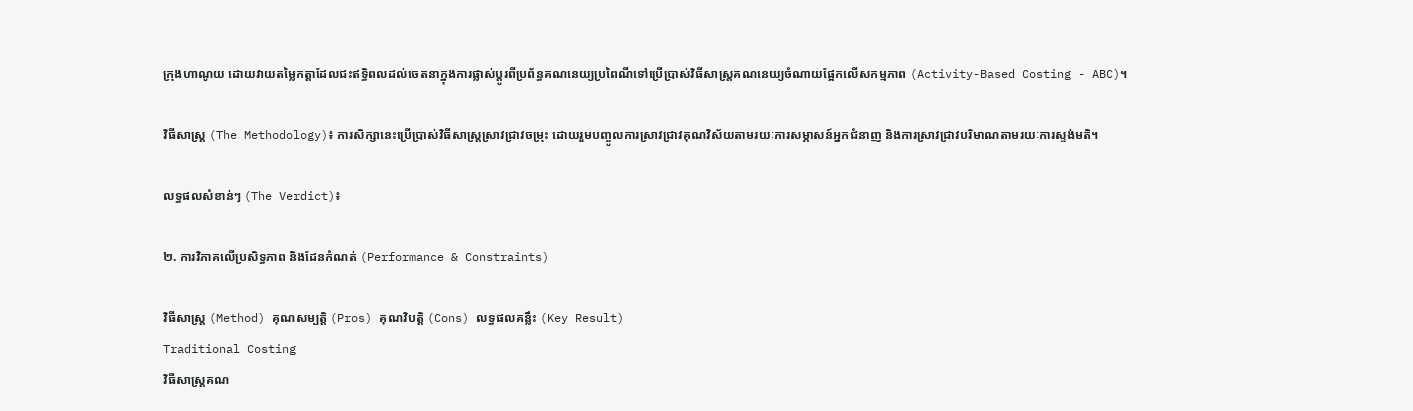ក្រុងហាណូយ ដោយវាយតម្លៃកត្តាដែលជះឥទ្ធិពលដល់ចេតនាក្នុងការផ្លាស់ប្តូរពីប្រព័ន្ធគណនេយ្យប្រពៃណីទៅប្រើប្រាស់វិធីសាស្ត្រគណនេយ្យចំណាយផ្អែកលើសកម្មភាព (Activity-Based Costing - ABC)។

វិធីសាស្ត្រ (The Methodology)៖ ការសិក្សានេះប្រើប្រាស់វិធីសាស្ត្រស្រាវជ្រាវចម្រុះ ដោយរួមបញ្ចូលការស្រាវជ្រាវគុណវិស័យតាមរយៈការសម្ភាសន៍អ្នកជំនាញ និងការស្រាវជ្រាវបរិមាណតាមរយៈការស្ទង់មតិ។

លទ្ធផលសំខាន់ៗ (The Verdict)៖

២. ការវិភាគលើប្រសិទ្ធភាព និងដែនកំណត់ (Performance & Constraints)

វិធីសាស្ត្រ (Method) គុណសម្បត្តិ (Pros) គុណវិបត្តិ (Cons) លទ្ធផលគន្លឹះ (Key Result)
Traditional Costing
វិធីសាស្ត្រគណ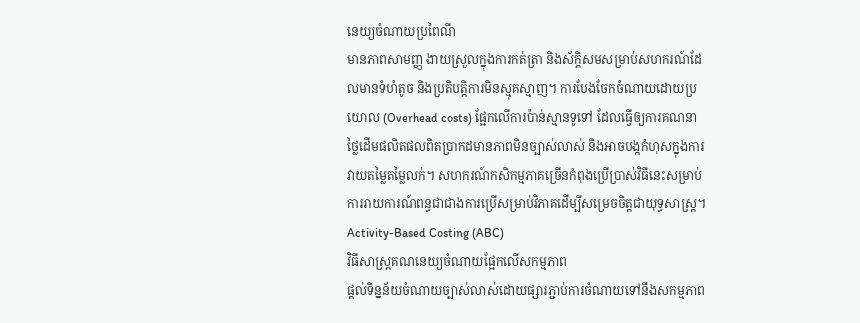នេយ្យចំណាយប្រពៃណី
មានភាពសាមញ្ញ ងាយស្រួលក្នុងការកត់ត្រា និងស័ក្តិសមសម្រាប់សហករណ៍ដែលមានទំហំតូច និងប្រតិបត្តិការមិនស្មុគស្មាញ។ ការបែងចែកចំណាយដោយប្រយោល (Overhead costs) ផ្អែកលើការប៉ាន់ស្មានទូទៅ ដែលធ្វើឲ្យការគណនាថ្លៃដើមផលិតផលពិតប្រាកដមានភាពមិនច្បាស់លាស់ និងអាចបង្កកំហុសក្នុងការវាយតម្លៃតម្លៃលក់។ សហករណ៍កសិកម្មភាគច្រើនកំពុងប្រើប្រាស់វិធីនេះសម្រាប់ការរាយការណ៍ពន្ធជាជាងការប្រើសម្រាប់វិភាគដើម្បីសម្រេចចិត្តជាយុទ្ធសាស្ត្រ។
Activity-Based Costing (ABC)
វិធីសាស្ត្រគណនេយ្យចំណាយផ្អែកលើសកម្មភាព
ផ្តល់ទិន្នន័យចំណាយច្បាស់លាស់ដោយផ្សារភ្ជាប់ការចំណាយទៅនឹងសកម្មភាព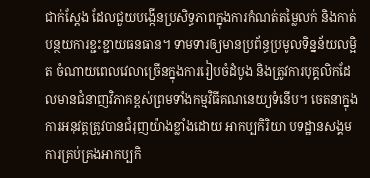ជាក់ស្តែង ដែលជួយបង្កើនប្រសិទ្ធភាពក្នុងការកំណត់តម្លៃលក់ និងកាត់បន្ថយការខ្ជះខ្ជាយធនធាន។ ទាមទារឲ្យមានប្រព័ន្ធប្រមូលទិន្នន័យលម្អិត ចំណាយពេលវេលាច្រើនក្នុងការរៀបចំដំបូង និងត្រូវការបុគ្គលិកដែលមានជំនាញវិភាគខ្ពស់ព្រមទាំងកម្មវិធីគណនេយ្យទំនើប។ ចេតនាក្នុងការអនុវត្តត្រូវបានជំរុញយ៉ាងខ្លាំងដោយ អាកប្បកិរិយា បទដ្ឋានសង្គម ការគ្រប់គ្រងអាកប្បកិ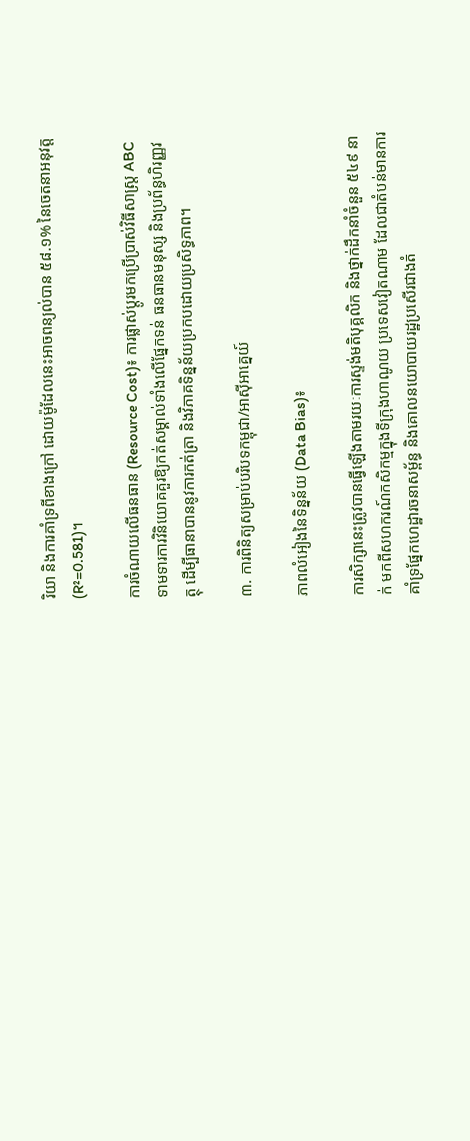រិយា និងការគាំទ្រពីខាងក្រៅ ដោយម៉ូដែលនេះអាចពន្យល់បាន ៥៨.១% នៃចេតនាអនុវត្ត (R²=0.581)។

ការចំណាយលើធនធាន (Resource Cost)៖ ការផ្លាស់ប្តូរមកប្រើប្រាស់វិធីសាស្ត្រ ABC ទាមទារការវិនិយោគគួរឱ្យកត់សម្គាល់ទាំងលើផ្នែកទន់ ធនធានមនុស្ស និងប្រព័ន្ធហិរញ្ញវត្ថុ ដើម្បីធានាបាននូវការកត់ត្រា និងវិភាគទិន្នន័យប្រកបដោយប្រសិទ្ធភាព។

៣. ការពិនិត្យសម្រាប់បរិបទកម្ពុជា/អាស៊ីអាគ្នេយ៍

ភាពលំអៀងនៃទិន្នន័យ (Data Bias)៖

ការសិក្សានេះត្រូវបានធ្វើឡើងតាមរយៈការស្ទង់មតិបុគ្គលិក និងថ្នាក់ដឹកនាំចំនួន ៥៤៩ នាក់ មកពីសហករណ៍កសិកម្មក្នុងទីក្រុងហាណូយ ប្រទេសវៀតណាម ដែលជាតំបន់មានការគាំទ្រផ្នែកហេដ្ឋារចនាសម្ព័ន្ធ និងគោលនយោបាយរដ្ឋប្រសើរជាងតំ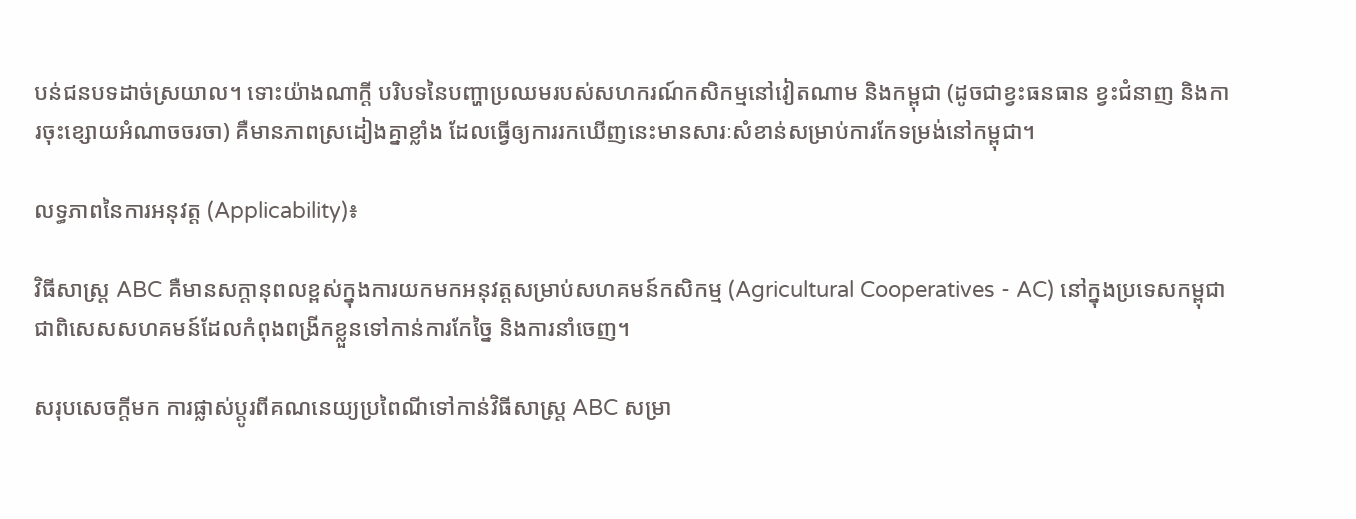បន់ជនបទដាច់ស្រយាល។ ទោះយ៉ាងណាក្តី បរិបទនៃបញ្ហាប្រឈមរបស់សហករណ៍កសិកម្មនៅវៀតណាម និងកម្ពុជា (ដូចជាខ្វះធនធាន ខ្វះជំនាញ និងការចុះខ្សោយអំណាចចរចា) គឺមានភាពស្រដៀងគ្នាខ្លាំង ដែលធ្វើឲ្យការរកឃើញនេះមានសារៈសំខាន់សម្រាប់ការកែទម្រង់នៅកម្ពុជា។

លទ្ធភាពនៃការអនុវត្ត (Applicability)៖

វិធីសាស្ត្រ ABC គឺមានសក្តានុពលខ្ពស់ក្នុងការយកមកអនុវត្តសម្រាប់សហគមន៍កសិកម្ម (Agricultural Cooperatives - AC) នៅក្នុងប្រទេសកម្ពុជា ជាពិសេសសហគមន៍ដែលកំពុងពង្រីកខ្លួនទៅកាន់ការកែច្នៃ និងការនាំចេញ។

សរុបសេចក្តីមក ការផ្លាស់ប្តូរពីគណនេយ្យប្រពៃណីទៅកាន់វិធីសាស្ត្រ ABC សម្រា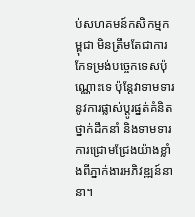ប់សហគមន៍កសិកម្មកម្ពុជា មិនត្រឹមតែជាការកែទម្រង់បច្ចេកទេសប៉ុណ្ណោះទេ ប៉ុន្តែវាទាមទារនូវការផ្លាស់ប្តូរផ្នត់គំនិតថ្នាក់ដឹកនាំ និងទាមទារការជ្រោមជ្រែងយ៉ាងខ្លាំងពីភ្នាក់ងារអភិវឌ្ឍន៍នានា។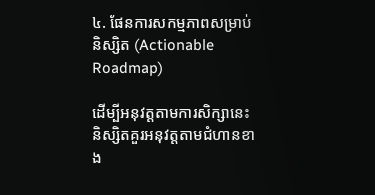៤. ផែនការសកម្មភាពសម្រាប់និស្សិត (Actionable Roadmap)

ដើម្បីអនុវត្តតាមការសិក្សានេះ និស្សិតគួរអនុវត្តតាមជំហានខាង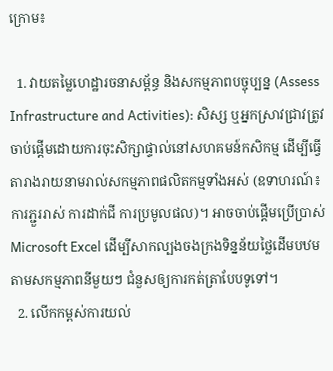ក្រោម៖

  1. វាយតម្លៃហេដ្ឋារចនាសម្ព័ន្ធ និងសកម្មភាពបច្ចុប្បន្ន (Assess Infrastructure and Activities): សិស្ស ឬអ្នកស្រាវជ្រាវត្រូវចាប់ផ្តើមដោយការចុះសិក្សាផ្ទាល់នៅសហគមន៍កសិកម្ម ដើម្បីធ្វើតារាងរាយនាមរាល់សកម្មភាពផលិតកម្មទាំងអស់ (ឧទាហរណ៍៖ ការភ្ជួររាស់ ការដាក់ជី ការប្រមូលផល)។ អាចចាប់ផ្តើមប្រើប្រាស់ Microsoft Excel ដើម្បីសាកល្បងចងក្រងទិន្នន័យថ្លៃដើមបឋមតាមសកម្មភាពនីមួយៗ ជំនួសឲ្យការកត់ត្រាបែបទូទៅ។
  2. លើកកម្ពស់ការយល់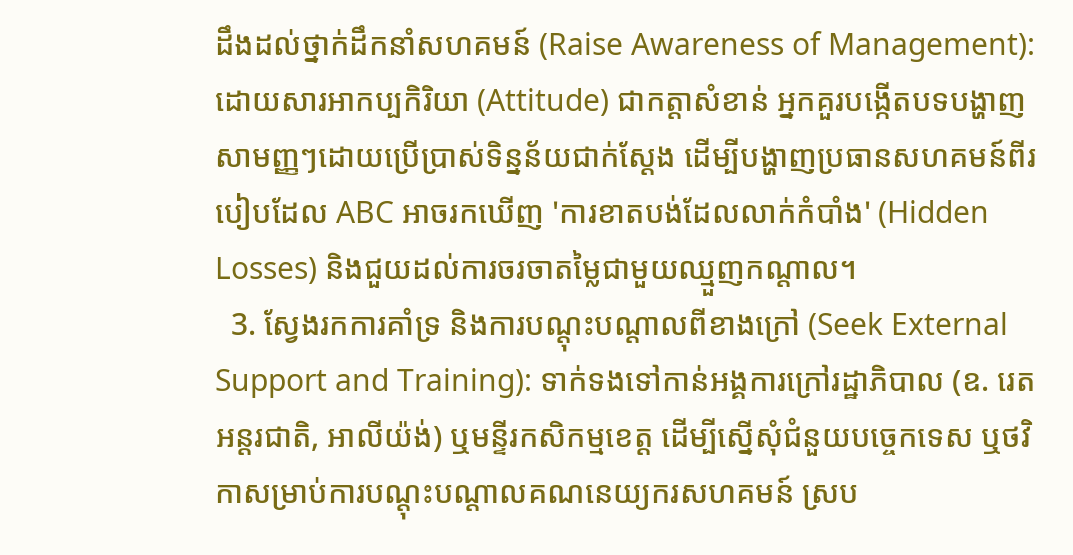ដឹងដល់ថ្នាក់ដឹកនាំសហគមន៍ (Raise Awareness of Management): ដោយសារអាកប្បកិរិយា (Attitude) ជាកត្តាសំខាន់ អ្នកគួរបង្កើតបទបង្ហាញសាមញ្ញៗដោយប្រើប្រាស់ទិន្នន័យជាក់ស្តែង ដើម្បីបង្ហាញប្រធានសហគមន៍ពីរបៀបដែល ABC អាចរកឃើញ 'ការខាតបង់ដែលលាក់កំបាំង' (Hidden Losses) និងជួយដល់ការចរចាតម្លៃជាមួយឈ្មួញកណ្តាល។
  3. ស្វែងរកការគាំទ្រ និងការបណ្តុះបណ្តាលពីខាងក្រៅ (Seek External Support and Training): ទាក់ទងទៅកាន់អង្គការក្រៅរដ្ឋាភិបាល (ឧ. រេតអន្តរជាតិ, អាលីយ៉ង់) ឬមន្ទីរកសិកម្មខេត្ត ដើម្បីស្នើសុំជំនួយបច្ចេកទេស ឬថវិកាសម្រាប់ការបណ្តុះបណ្តាលគណនេយ្យករសហគមន៍ ស្រប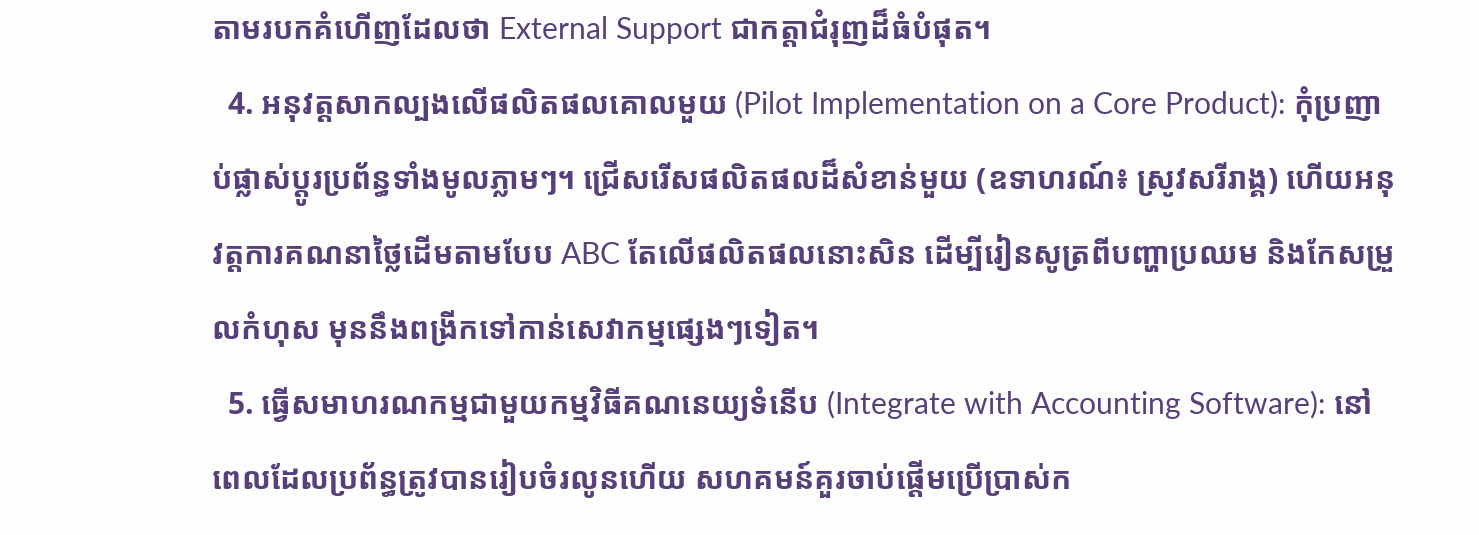តាមរបកគំហើញដែលថា External Support ជាកត្តាជំរុញដ៏ធំបំផុត។
  4. អនុវត្តសាកល្បងលើផលិតផលគោលមួយ (Pilot Implementation on a Core Product): កុំប្រញាប់ផ្លាស់ប្តូរប្រព័ន្ធទាំងមូលភ្លាមៗ។ ជ្រើសរើសផលិតផលដ៏សំខាន់មួយ (ឧទាហរណ៍៖ ស្រូវសរីរាង្គ) ហើយអនុវត្តការគណនាថ្លៃដើមតាមបែប ABC តែលើផលិតផលនោះសិន ដើម្បីរៀនសូត្រពីបញ្ហាប្រឈម និងកែសម្រួលកំហុស មុននឹងពង្រីកទៅកាន់សេវាកម្មផ្សេងៗទៀត។
  5. ធ្វើសមាហរណកម្មជាមួយកម្មវិធីគណនេយ្យទំនើប (Integrate with Accounting Software): នៅពេលដែលប្រព័ន្ធត្រូវបានរៀបចំរលូនហើយ សហគមន៍គួរចាប់ផ្តើមប្រើប្រាស់ក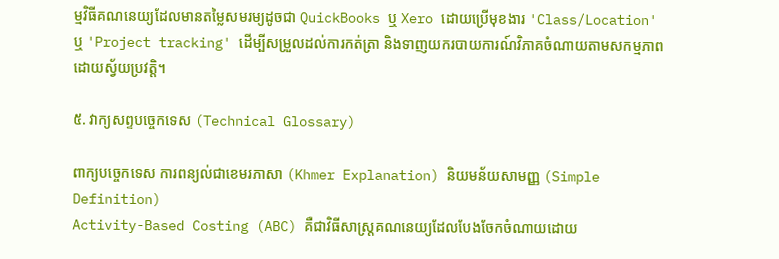ម្មវិធីគណនេយ្យដែលមានតម្លៃសមរម្យដូចជា QuickBooks ឬ Xero ដោយប្រើមុខងារ 'Class/Location' ឬ 'Project tracking' ដើម្បីសម្រួលដល់ការកត់ត្រា និងទាញយករបាយការណ៍វិភាគចំណាយតាមសកម្មភាពដោយស្វ័យប្រវត្តិ។

៥. វាក្យសព្ទបច្ចេកទេស (Technical Glossary)

ពាក្យបច្ចេកទេស ការពន្យល់ជាខេមរភាសា (Khmer Explanation) និយមន័យសាមញ្ញ (Simple Definition)
Activity-Based Costing (ABC) គឺជាវិធីសាស្ត្រគណនេយ្យដែលបែងចែកចំណាយដោយ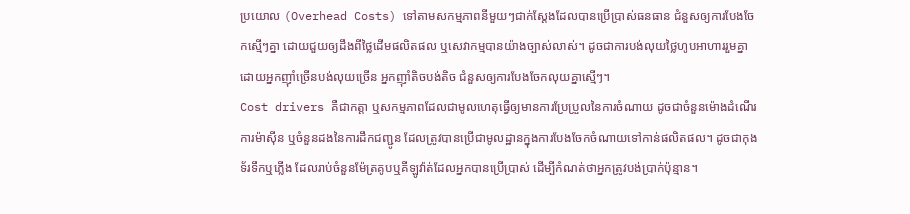ប្រយោល (Overhead Costs) ទៅតាមសកម្មភាពនីមួយៗជាក់ស្តែងដែលបានប្រើប្រាស់ធនធាន ជំនួសឲ្យការបែងចែកស្មើៗគ្នា ដោយជួយឲ្យដឹងពីថ្លៃដើមផលិតផល ឬសេវាកម្មបានយ៉ាងច្បាស់លាស់។ ដូចជាការបង់លុយថ្លៃហូបអាហាររួមគ្នា ដោយអ្នកញ៉ាំច្រើនបង់លុយច្រើន អ្នកញ៉ាំតិចបង់តិច ជំនួសឲ្យការបែងចែកលុយគ្នាស្មើៗ។
Cost drivers គឺជាកត្តា ឬសកម្មភាពដែលជាមូលហេតុធ្វើឲ្យមានការប្រែប្រួលនៃការចំណាយ ដូចជាចំនួនម៉ោងដំណើរការម៉ាស៊ីន ឬចំនួនដងនៃការដឹកជញ្ជូន ដែលត្រូវបានប្រើជាមូលដ្ឋានក្នុងការបែងចែកចំណាយទៅកាន់ផលិតផល។ ដូចជាកុងទ័រទឹកឬភ្លើង ដែលរាប់ចំនួនម៉ែត្រគូបឬគីឡូវ៉ាត់ដែលអ្នកបានប្រើប្រាស់ ដើម្បីកំណត់ថាអ្នកត្រូវបង់ប្រាក់ប៉ុន្មាន។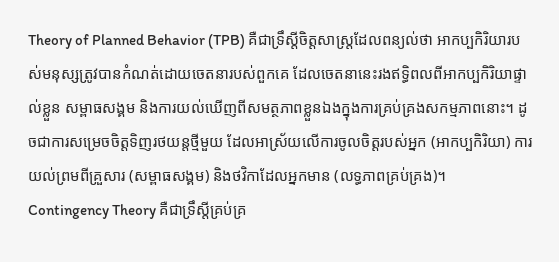Theory of Planned Behavior (TPB) គឺជាទ្រឹស្តីចិត្តសាស្ត្រដែលពន្យល់ថា អាកប្បកិរិយារបស់មនុស្សត្រូវបានកំណត់ដោយចេតនារបស់ពួកគេ ដែលចេតនានេះរងឥទ្ធិពលពីអាកប្បកិរិយាផ្ទាល់ខ្លួន សម្ពាធសង្គម និងការយល់ឃើញពីសមត្ថភាពខ្លួនឯងក្នុងការគ្រប់គ្រងសកម្មភាពនោះ។ ដូចជាការសម្រេចចិត្តទិញរថយន្តថ្មីមួយ ដែលអាស្រ័យលើការចូលចិត្តរបស់អ្នក (អាកប្បកិរិយា) ការយល់ព្រមពីគ្រួសារ (សម្ពាធសង្គម) និងថវិកាដែលអ្នកមាន (លទ្ធភាពគ្រប់គ្រង)។
Contingency Theory គឺជាទ្រឹស្តីគ្រប់គ្រ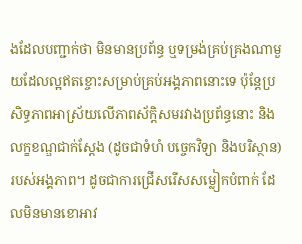ងដែលបញ្ជាក់ថា មិនមានប្រព័ន្ធ ឬទម្រង់គ្រប់គ្រងណាមួយដែលល្អឥតខ្ចោះសម្រាប់គ្រប់អង្គភាពនោះទេ ប៉ុន្តែប្រសិទ្ធភាពអាស្រ័យលើភាពស័ក្តិសមរវាងប្រព័ន្ធនោះ និងលក្ខខណ្ឌជាក់ស្តែង (ដូចជាទំហំ បច្ចេកវិទ្យា និងបរិស្ថាន) របស់អង្គភាព។ ដូចជាការជ្រើសរើសសម្លៀកបំពាក់ ដែលមិនមានខោអាវ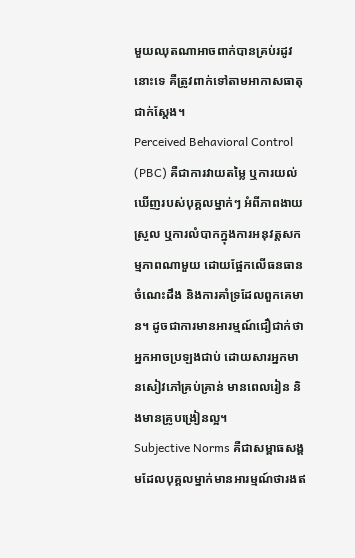មួយឈុតណាអាចពាក់បានគ្រប់រដូវនោះទេ គឺត្រូវពាក់ទៅតាមអាកាសធាតុជាក់ស្តែង។
Perceived Behavioral Control (PBC) គឺជាការវាយតម្លៃ ឬការយល់ឃើញរបស់បុគ្គលម្នាក់ៗ អំពីភាពងាយស្រួល ឬការលំបាកក្នុងការអនុវត្តសកម្មភាពណាមួយ ដោយផ្អែកលើធនធាន ចំណេះដឹង និងការគាំទ្រដែលពួកគេមាន។ ដូចជាការមានអារម្មណ៍ជឿជាក់ថាអ្នកអាចប្រឡងជាប់ ដោយសារអ្នកមានសៀវភៅគ្រប់គ្រាន់ មានពេលរៀន និងមានគ្រូបង្រៀនល្អ។
Subjective Norms គឺជាសម្ពាធសង្គមដែលបុគ្គលម្នាក់មានអារម្មណ៍ថារងឥ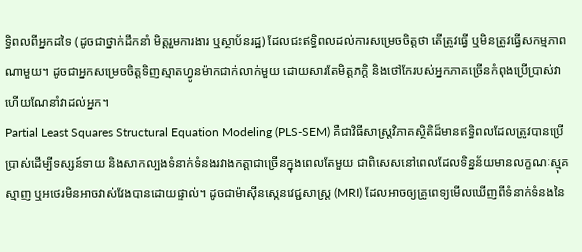ទ្ធិពលពីអ្នកដទៃ (ដូចជាថ្នាក់ដឹកនាំ មិត្តរួមការងារ ឬស្ថាប័នរដ្ឋ) ដែលជះឥទ្ធិពលដល់ការសម្រេចចិត្តថា តើត្រូវធ្វើ ឬមិនត្រូវធ្វើសកម្មភាពណាមួយ។ ដូចជាអ្នកសម្រេចចិត្តទិញស្មាតហ្វូនម៉ាកជាក់លាក់មួយ ដោយសារតែមិត្តភក្តិ និងថៅកែរបស់អ្នកភាគច្រើនកំពុងប្រើប្រាស់វា ហើយណែនាំវាដល់អ្នក។
Partial Least Squares Structural Equation Modeling (PLS-SEM) គឺជាវិធីសាស្ត្រវិភាគស្ថិតិដ៏មានឥទ្ធិពលដែលត្រូវបានប្រើប្រាស់ដើម្បីទស្សន៍ទាយ និងសាកល្បងទំនាក់ទំនងរវាងកត្តាជាច្រើនក្នុងពេលតែមួយ ជាពិសេសនៅពេលដែលទិន្នន័យមានលក្ខណៈស្មុគស្មាញ ឬអថេរមិនអាចវាស់វែងបានដោយផ្ទាល់។ ដូចជាម៉ាស៊ីនស្កេនវេជ្ជសាស្ត្រ (MRI) ដែលអាចឲ្យគ្រូពេទ្យមើលឃើញពីទំនាក់ទំនងនៃ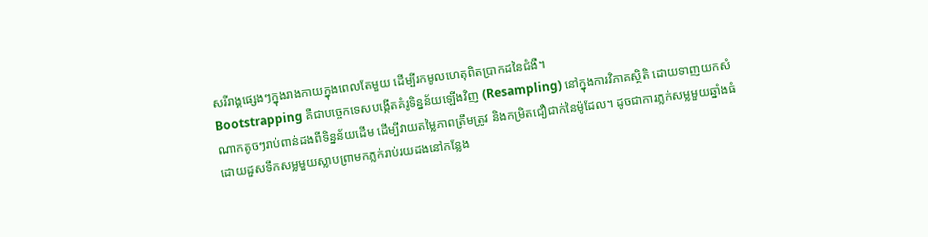សរីរាង្គផ្សេងៗក្នុងរាងកាយក្នុងពេលតែមួយ ដើម្បីរកមូលហេតុពិតប្រាកដនៃជំងឺ។
Bootstrapping គឺជាបច្ចេកទេសបង្កើតគំរូទិន្នន័យឡើងវិញ (Resampling) នៅក្នុងការវិភាគស្ថិតិ ដោយទាញយកសំណាកតូចៗរាប់ពាន់ដងពីទិន្នន័យដើម ដើម្បីវាយតម្លៃភាពត្រឹមត្រូវ និងកម្រិតជឿជាក់នៃម៉ូដែល។ ដូចជាការភ្លក់សម្លមួយឆ្នាំងធំ ដោយដួសទឹកសម្លមួយស្លាបព្រាមកភ្លក់រាប់រយដងនៅកន្លែង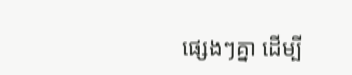ផ្សេងៗគ្នា ដើម្បី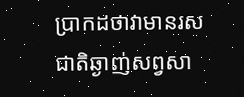ប្រាកដថាវាមានរសជាតិឆ្ងាញ់សព្វសា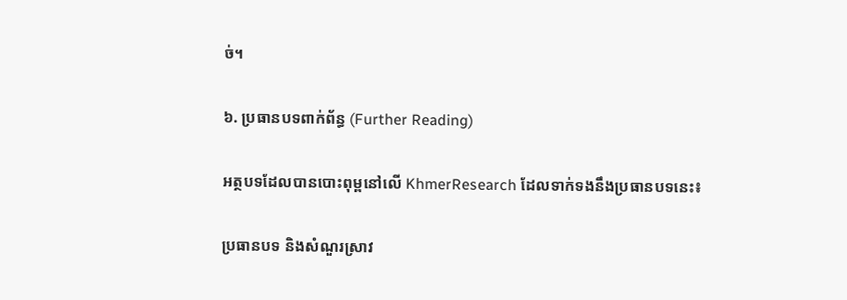ច់។

៦. ប្រធានបទពាក់ព័ន្ធ (Further Reading)

អត្ថបទដែលបានបោះពុម្ពនៅលើ KhmerResearch ដែលទាក់ទងនឹងប្រធានបទនេះ៖

ប្រធានបទ និងសំណួរស្រាវ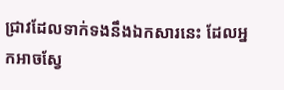ជ្រាវដែលទាក់ទងនឹងឯកសារនេះ ដែលអ្នកអាចស្វែ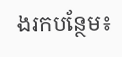ងរកបន្ថែម៖